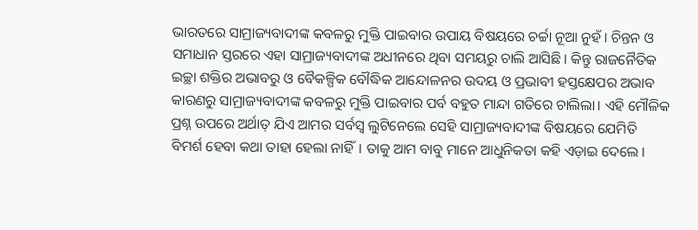ଭାରତରେ ସାମ୍ରାଜ୍ୟବାଦୀଙ୍କ କବଳରୁ ମୁକ୍ତି ପାଇବାର ଉପାୟ ବିଷୟରେ ଚର୍ଚ୍ଚା ନୂଆ ନୁହଁ। ଚିନ୍ତନ ଓ ସମାଧାନ ସ୍ତରରେ ଏହା ସାମ୍ରାଜ୍ୟବାଦୀଙ୍କ ଅଧୀନରେ ଥିବା ସମୟରୁ ଚାଲି ଆସିଛି। କିନ୍ତୁ ରାଜନୈତିକ ଇଚ୍ଛା ଶକ୍ତିର ଅଭାବରୁ ଓ ବୈକଳ୍ପିକ ବୌଦ୍ଧିକ ଆନ୍ଦୋଳନର ଉଦୟ ଓ ପ୍ରଭାବୀ ହସ୍ତକ୍ଷେପର ଅଭାବ କାରଣରୁ ସାମ୍ରାଜ୍ୟବାଦୀଙ୍କ କବଳରୁ ମୁକ୍ତି ପାଇବାର ପର୍ବ ବହୁତ ମାନ୍ଦା ଗତିରେ ଚାଲିଲା। ଏହି ମୌଳିକ ପ୍ରଶ୍ନ ଉପରେ ଅର୍ଥାତ୍ ଯିଏ ଆମର ସର୍ବସ୍ବ ଲୁଟିନେଲେ ସେହି ସାମ୍ରାଜ୍ୟବାଦୀଙ୍କ ବିଷୟରେ ଯେମିତି ବିମର୍ଶ ହେବା କଥା ତାହା ହେଲା ନାହିଁ। ତାକୁ ଆମ ବାବୁ ମାନେ ଆଧୁନିକତା କହି ଏଡ଼ାଇ ଦେଲେ।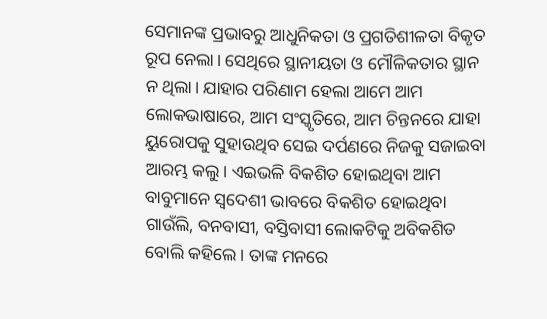ସେମାନଙ୍କ ପ୍ରଭାବରୁ ଆଧୁନିକତା ଓ ପ୍ରଗତିଶୀଳତା ବିକୃତ ରୂପ ନେଲା। ସେଥିରେ ସ୍ଥାନୀୟତା ଓ ମୌଳିକତାର ସ୍ଥାନ ନ ଥିଲା। ଯାହାର ପରିଣାମ ହେଲା ଆମେ ଆମ ଲୋକଭାଷାରେ, ଆମ ସଂସ୍କୃତିରେ, ଆମ ଚିନ୍ତନରେ ଯାହା ୟୁରୋପକୁ ସୁହାଉଥିବ ସେଇ ଦର୍ପଣରେ ନିଜକୁ ସଜାଇବା ଆରମ୍ଭ କଲୁ। ଏଇଭଳି ବିକଶିତ ହୋଇଥିବା ଆମ ବାବୁମାନେ ସ୍ବଦେଶୀ ଭାବରେ ବିକଶିତ ହୋଇଥିବା ଗାଉଁଲି, ବନବାସୀ, ବସ୍ତିବାସୀ ଲୋକଟିକୁ ଅବିକଶିତ ବୋଲି କହିଲେ। ତାଙ୍କ ମନରେ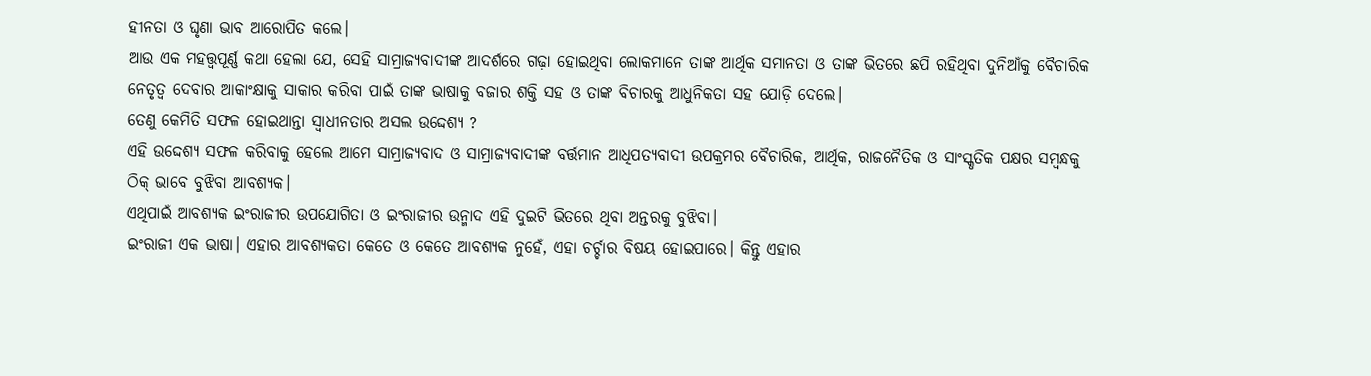ହୀନତା ଓ ଘୃଣା ଭାବ ଆରୋପିତ କଲେ।
ଆଉ ଏକ ମହତ୍ତ୍ୱପୂର୍ଣ୍ଣ କଥା ହେଲା ଯେ, ସେହି ସାମ୍ରାଜ୍ୟବାଦୀଙ୍କ ଆଦର୍ଶରେ ଗଢ଼ା ହୋଇଥିବା ଲୋକମାନେ ତାଙ୍କ ଆର୍ଥିକ ସମାନତା ଓ ତାଙ୍କ ଭିତରେ ଛପି ରହିଥିବା ଦୁନିଆଁକୁ ବୈଚାରିକ ନେତୃତ୍ୱ ଦେବାର ଆକାଂକ୍ଷାକୁ ସାକାର କରିବା ପାଇଁ ତାଙ୍କ ଭାଷାକୁ ବଜାର ଶକ୍ତି ସହ ଓ ତାଙ୍କ ବିଚାରକୁ ଆଧୁନିକତା ସହ ଯୋଡ଼ି ଦେଲେ।
ତେଣୁ କେମିତି ସଫଳ ହୋଇଥାନ୍ତା ସ୍ୱାଧୀନତାର ଅସଲ ଉଦ୍ଦେଶ୍ୟ ?
ଏହି ଉଦ୍ଦେଶ୍ୟ ସଫଳ କରିବାକୁ ହେଲେ ଆମେ ସାମ୍ରାଜ୍ୟବାଦ ଓ ସାମ୍ରାଜ୍ୟବାଦୀଙ୍କ ବର୍ତ୍ତମାନ ଆଧିପତ୍ୟବାଦୀ ଉପକ୍ରମର ବୈଚାରିକ, ଆର୍ଥିକ, ରାଜନୈତିକ ଓ ସାଂସ୍କୃତିକ ପକ୍ଷର ସମ୍ବନ୍ଧକୁ ଠିକ୍ ଭାବେ ବୁଝିବା ଆବଶ୍ୟକ।
ଏଥିପାଇଁ ଆବଶ୍ୟକ ଇଂରାଜୀର ଉପଯୋଗିତା ଓ ଇଂରାଜୀର ଉନ୍ମାଦ ଏହି ଦୁଇଟି ଭିତରେ ଥିବା ଅନ୍ତରକୁ ବୁଝିବା।
ଇଂରାଜୀ ଏକ ଭାଷା। ଏହାର ଆବଶ୍ୟକତା କେତେ ଓ କେତେ ଆବଶ୍ୟକ ନୁହେଁ, ଏହା ଚର୍ଚ୍ଚାର ବିଷୟ ହୋଇପାରେ। କିନ୍ତୁ ଏହାର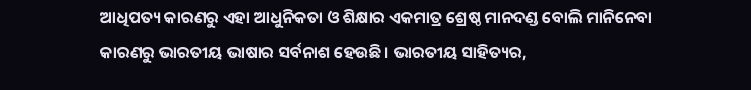ଆଧିପତ୍ୟ କାରଣରୁ ଏହା ଆଧୁନିକତା ଓ ଶିକ୍ଷାର ଏକମାତ୍ର ଶ୍ରେଷ୍ଠ ମାନଦଣ୍ଡ ବୋଲି ମାନିନେବା କାରଣରୁ ଭାରତୀୟ ଭାଷାର ସର୍ବନାଶ ହେଉଛି। ଭାରତୀୟ ସାହିତ୍ୟର,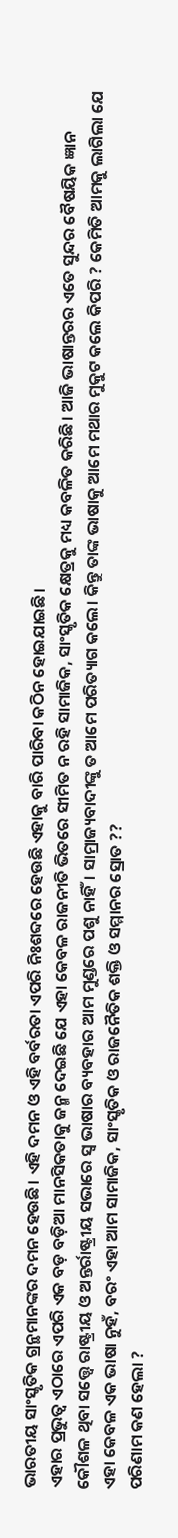ଭାରତୀୟ ସାଂସ୍କୃତିକ ଗ୍ରନ୍ଥମାନଙ୍କର ଦମନ ହେଉଛି। ଏହି ଦମନ ଓ ଏହି ବର୍ବରତା ଏପରି ନିଃଶବ୍ଦରେ ହେଉଛି ଏହାକୁ ବାରି ପାରିବା କଠିନ ହୋଇଯାଇଛି।
ଏହାର ପ୍ରଭୁତ୍ୱ ଏଠାରେ ଏପରି ଏକ ବଡ଼ ବଡ଼ିଆ ମାନସିକତାକୁ ଜନ୍ମ ଦେଇଛି ଯେ ଏହା କେବଳ ରାଜନୀତି ଭିତରେ ସୀମିତ ନ ରହି ସାମାଜିକ, ସାଂସ୍କୃତିକ କ୍ଷେତ୍ରକୁ ମଧ୍ୟ କବଳିତ କରିଛି। ଆଜି ଭାଷାନ୍ତରର ଏତେ ସୁନ୍ଦର ବୈଷୟିକ ଜ୍ଞାନ କୌଶଳ ଥିବା ସତ୍ତ୍ୱେ ରାଷ୍ଟ୍ରୀୟ ଓ ଅନ୍ତର୍ରାଷ୍ଟ୍ରୀୟ ସଭାରେ ସ୍ୱ ଭାଷାର ବ୍ୟବହାର ଆମ ମୁଣ୍ଡରେ ପଶୁ ନାହିଁ। ସାମ୍ରାଜ୍ୟବାଦୀଙ୍କୁ ତ ଆମେ ପରିତ୍ୟାଗ କଲେ। କିନ୍ତୁ ତାଙ୍କ ଭାଷାକୁ ଆମେ ମଥାର ମୁକୁଟ କଲେ କିପରି ? କେମିତି ଆମକୁ ଲାଗିଲା ଯେ ଏହା କେବଳ ଏକ ଭାଷା ନୁହଁ, ବରଂ ଏହା ଆମ ସାମାଜିକ, ସାଂସ୍କୃତିକ ଓ ରାଜନୈତିକ ଶକ୍ତି ଓ ସମ୍ମାନର ସ୍ରୋତ ??
ପରିଣାମ କଣ ହେଲା ?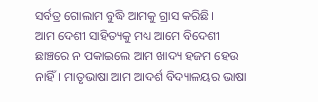ସର୍ବତ୍ର ଗୋଲାମ ବୁଦ୍ଧି ଆମକୁ ଗ୍ରାସ କରିଛି।
ଆମ ଦେଶୀ ସାହିତ୍ୟକୁ ମଧ୍ୟ ଆମେ ବିଦେଶୀ ଛାଞ୍ଚରେ ନ ପକାଇଲେ ଆମ ଖାଦ୍ୟ ହଜମ ହେଉ ନାହିଁ। ମାତୃଭାଷା ଆମ ଆଦର୍ଶ ବିଦ୍ୟାଳୟର ଭାଷା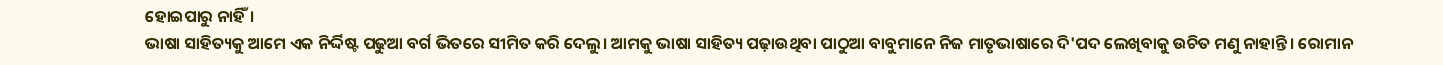ହୋଇପାରୁ ନାହିଁ।
ଭାଷା ସାହିତ୍ୟକୁ ଆମେ ଏକ ନିର୍ଦ୍ଦିଷ୍ଟ ପଢୁଆ ବର୍ଗ ଭିତରେ ସୀମିତ କରି ଦେଲୁ। ଆମକୁ ଭାଷା ସାହିତ୍ୟ ପଢ଼ାଉଥିବା ପାଠୁଆ ବାବୁମାନେ ନିଜ ମାତୃଭାଷାରେ ଦି'ପଦ ଲେଖିବାକୁ ଉଚିତ ମଣୁ ନାହାନ୍ତି। ରୋମାନ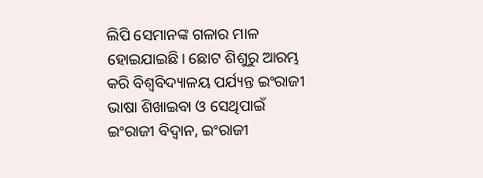ଲିପି ସେମାନଙ୍କ ଗଳାର ମାଳ ହୋଇଯାଇଛି। ଛୋଟ ଶିଶୁରୁ ଆରମ୍ଭ କରି ବିଶ୍ୱବିଦ୍ୟାଳୟ ପର୍ଯ୍ୟନ୍ତ ଇଂରାଜୀ ଭାଷା ଶିଖାଇବା ଓ ସେଥିପାଇଁ ଇଂରାଜୀ ବିଦ୍ୱାନ, ଇଂରାଜୀ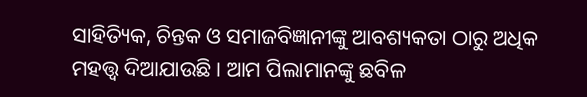ସାହିତ୍ୟିକ, ଚିନ୍ତକ ଓ ସମାଜବିଜ୍ଞାନୀଙ୍କୁ ଆବଶ୍ୟକତା ଠାରୁ ଅଧିକ ମହତ୍ତ୍ୱ ଦିଆଯାଉଛି। ଆମ ପିଲାମାନଙ୍କୁ ଛବିଳ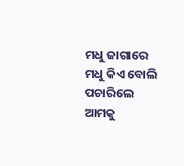ମଧୁ ଜାଗାରେ ମଧୁ କିଏ ବୋଲି ପଚାରିଲେ ଆମକୁ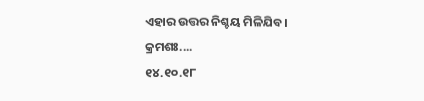ଏହାର ଉତ୍ତର ନିଶ୍ଚୟ ମିଳିଯିବ।
କ୍ରମଶଃ....
୧୪.୧୦.୧୮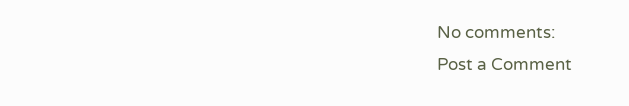No comments:
Post a Comment